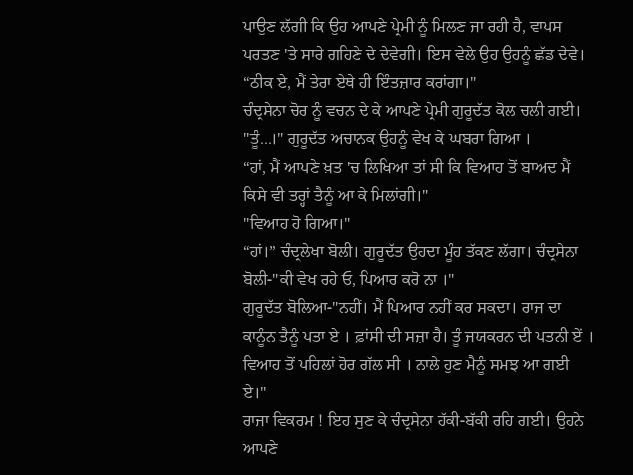ਪਾਉਣ ਲੱਗੀ ਕਿ ਉਹ ਆਪਣੇ ਪ੍ਰੇਮੀ ਨੂੰ ਮਿਲਣ ਜਾ ਰਹੀ ਹੈ, ਵਾਪਸ ਪਰਤਣ 'ਤੇ ਸਾਰੇ ਗਹਿਣੇ ਦੇ ਦੇਵੇਗੀ। ਇਸ ਵੇਲੇ ਉਹ ਉਹਨੂੰ ਛੱਡ ਦੇਵੇ।
“ਠੀਕ ਏ, ਮੈਂ ਤੇਰਾ ਏਥੇ ਹੀ ਇੰਤਜ਼ਾਰ ਕਰਾਂਗਾ।"
ਚੰਦ੍ਰਸੇਨਾ ਚੋਰ ਨੂੰ ਵਚਨ ਦੇ ਕੇ ਆਪਣੇ ਪ੍ਰੇਮੀ ਗੁਰੂਦੱਤ ਕੋਲ ਚਲੀ ਗਈ।
"ਤੂੰ...।" ਗੁਰੂਦੱਤ ਅਚਾਨਕ ਉਹਨੂੰ ਵੇਖ ਕੇ ਘਬਰਾ ਗਿਆ ।
“ਹਾਂ, ਮੈਂ ਆਪਣੇ ਖ਼ਤ 'ਚ ਲਿਖਿਆ ਤਾਂ ਸੀ ਕਿ ਵਿਆਹ ਤੋਂ ਬਾਅਦ ਮੈਂ ਕਿਸੇ ਵੀ ਤਰ੍ਹਾਂ ਤੈਨੂੰ ਆ ਕੇ ਮਿਲਾਂਗੀ।"
"ਵਿਆਹ ਹੋ ਗਿਆ।"
“ਹਾਂ।” ਚੰਦ੍ਰਲੇਖਾ ਬੋਲੀ। ਗੁਰੂਦੱਤ ਉਹਦਾ ਮੂੰਹ ਤੱਕਣ ਲੱਗਾ। ਚੰਦ੍ਰਸੇਨਾ ਬੋਲੀ-"ਕੀ ਵੇਖ ਰਹੇ ਓ, ਪਿਆਰ ਕਰੋ ਨਾ ।"
ਗੁਰੂਦੱਤ ਬੋਲਿਆ-"ਨਹੀਂ। ਮੈਂ ਪਿਆਰ ਨਹੀਂ ਕਰ ਸਕਦਾ। ਰਾਜ ਦਾ ਕਾਨੂੰਨ ਤੈਨੂੰ ਪਤਾ ਏ । ਫ਼ਾਂਸੀ ਦੀ ਸਜ਼ਾ ਹੈ। ਤੂੰ ਜਯਕਰਨ ਦੀ ਪਤਨੀ ਏਂ । ਵਿਆਹ ਤੋਂ ਪਹਿਲਾਂ ਹੋਰ ਗੱਲ ਸੀ । ਨਾਲੇ ਹੁਣ ਮੈਨੂੰ ਸਮਝ ਆ ਗਈ ਏ।"
ਰਾਜਾ ਵਿਕਰਮ ! ਇਹ ਸੁਣ ਕੇ ਚੰਦ੍ਰਸੇਨਾ ਹੱਕੀ-ਬੱਕੀ ਰਹਿ ਗਈ। ਉਹਨੇ ਆਪਣੇ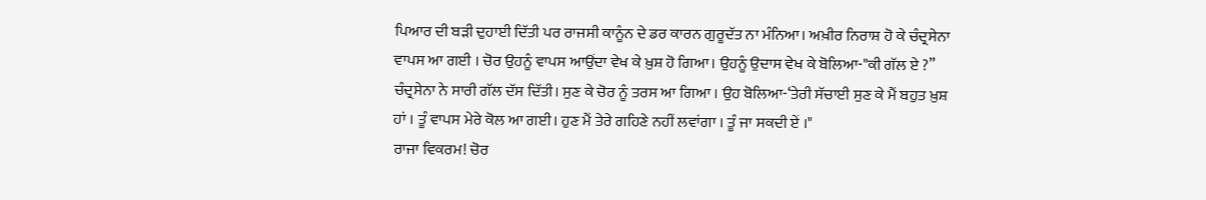ਪਿਆਰ ਦੀ ਬੜੀ ਦੁਹਾਈ ਦਿੱਤੀ ਪਰ ਰਾਜਸੀ ਕਾਨੂੰਨ ਦੇ ਡਰ ਕਾਰਨ ਗੁਰੂਦੱਤ ਨਾ ਮੰਨਿਆ। ਅਖ਼ੀਰ ਨਿਰਾਸ਼ ਹੋ ਕੇ ਚੰਦ੍ਰਸੇਨਾ ਵਾਪਸ ਆ ਗਈ । ਚੋਰ ਉਹਨੂੰ ਵਾਪਸ ਆਉਂਦਾ ਵੇਖ ਕੇ ਖ਼ੁਸ਼ ਹੋ ਗਿਆ। ਉਹਨੂੰ ਉਦਾਸ ਵੇਖ ਕੇ ਬੋਲਿਆ-"ਕੀ ਗੱਲ ਏ ?”
ਚੰਦ੍ਰਸੇਨਾ ਨੇ ਸਾਰੀ ਗੱਲ ਦੱਸ ਦਿੱਤੀ। ਸੁਣ ਕੇ ਚੋਰ ਨੂੰ ਤਰਸ ਆ ਗਿਆ । ਉਹ ਬੋਲਿਆ-‘ਤੇਰੀ ਸੱਚਾਈ ਸੁਣ ਕੇ ਮੈਂ ਬਹੁਤ ਖ਼ੁਸ਼ ਹਾਂ । ਤੂੰ ਵਾਪਸ ਮੇਰੇ ਕੋਲ ਆ ਗਈ। ਹੁਣ ਮੈਂ ਤੇਰੇ ਗਹਿਣੇ ਨਹੀਂ ਲਵਾਂਗਾ । ਤੂੰ ਜਾ ਸਕਦੀ ਏਂ ।"
ਰਾਜਾ ਵਿਕਰਮ! ਚੋਰ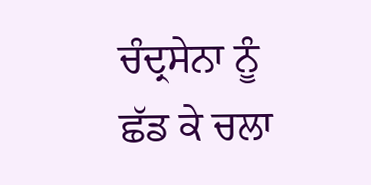ਚੰਦ੍ਰਸੇਨਾ ਨੂੰ ਛੱਡ ਕੇ ਚਲਾ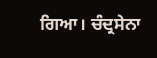ਗਿਆ। ਚੰਦ੍ਰਸੇਨਾ